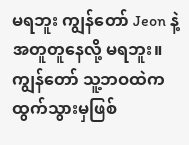မရဘူး ကျွန်တော် Jeon နဲ့ အတူတူနေလို့ မရဘူး။
ကျွန်တော် သူ့ဘဝထဲက ထွက်သွားမှဖြစ်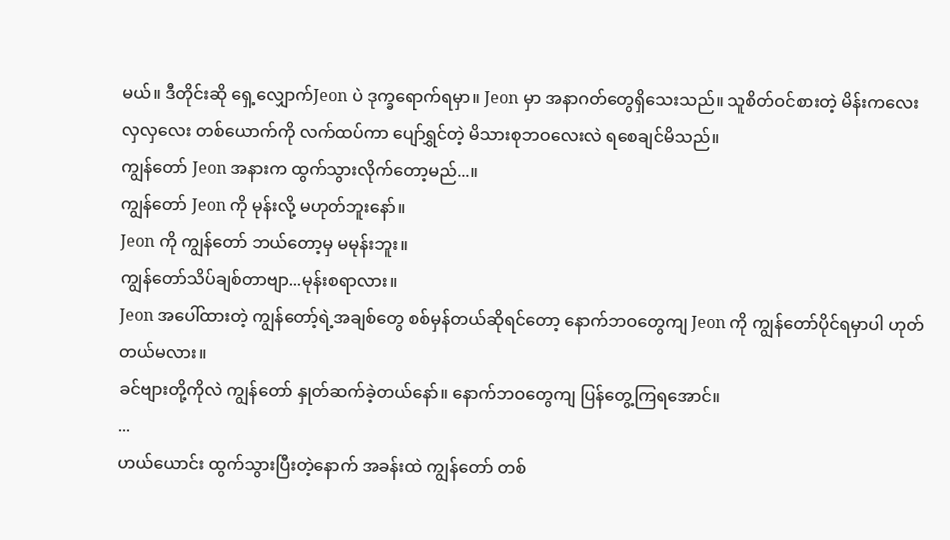မယ်။ ဒီတိုင်းဆို ရှေ့လျှောက်Jeon ပဲ ဒုက္ခရောက်ရမှာ။ Jeon မှာ အနာဂတ်တွေရှိသေးသည်။ သူစိတ်ဝင်စားတဲ့ မိန်းကလေး လှလှလေး တစ်ယောက်ကို လက်ထပ်ကာ ပျော်ရွှင်တဲ့ မိသားစုဘဝလေးလဲ ရစေချင်မိသည်။
ကျွန်တော် Jeon အနားက ထွက်သွားလိုက်တော့မည်...။
ကျွန်တော် Jeon ကို မုန်းလို့ မဟုတ်ဘူးနော်။
Jeon ကို ကျွန်တော် ဘယ်တော့မှ မမုန်းဘူး။
ကျွန်တော်သိပ်ချစ်တာဗျာ...မုန်းစရာလား။
Jeon အပေါ်ထားတဲ့ ကျွန်တော့်ရဲ့အချစ်တွေ စစ်မှန်တယ်ဆိုရင်တော့ နောက်ဘဝတွေကျ Jeon ကို ကျွန်တော်ပိုင်ရမှာပါ ဟုတ်တယ်မလား။
ခင်ဗျားတို့ကိုလဲ ကျွန်တော် နှုတ်ဆက်ခဲ့တယ်နော်။ နောက်ဘဝတွေကျ ပြန်တွေ့ကြရအောင်။
...
ဟယ်ယောင်း ထွက်သွားပြီးတဲ့နောက် အခန်းထဲ ကျွန်တော် တစ်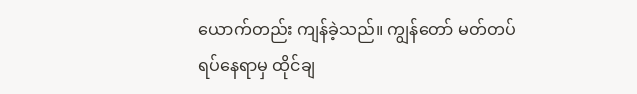ယောက်တည်း ကျန်ခဲ့သည်။ ကျွန်တော် မတ်တပ်ရပ်နေရာမှ ထိုင်ချ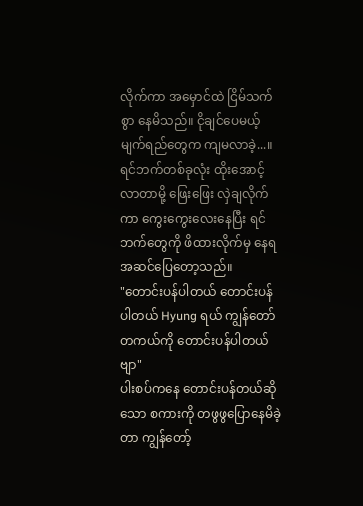လိုက်ကာ အမှောင်ထဲ ငြိမ်သက်စွာ နေမိသည်။ ငိုချင်ပေမယ့် မျက်ရည်တွေက ကျမလာခဲ့...။ ရင်ဘက်တစ်ခုလုံး ထိုးအောင့်လာတာမို့ ဖြေးဖြေး လှဲချလိုက်ကာ ကွေးကွေးလေးနေပြီး ရင်ဘက်တွေကို ဖိထားလိုက်မှ နေရ အဆင်ပြေတော့သည်။
"တောင်းပန်ပါတယ် တောင်းပန်ပါတယ် Hyung ရယ် ကျွန်တော် တကယ်ကို တောင်းပန်ပါတယ်ဗျာ"
ပါးစပ်ကနေ တောင်းပန်တယ်ဆိုသော စကားကို တဖွဖွပြောနေမိခဲ့တာ ကျွန်တော့်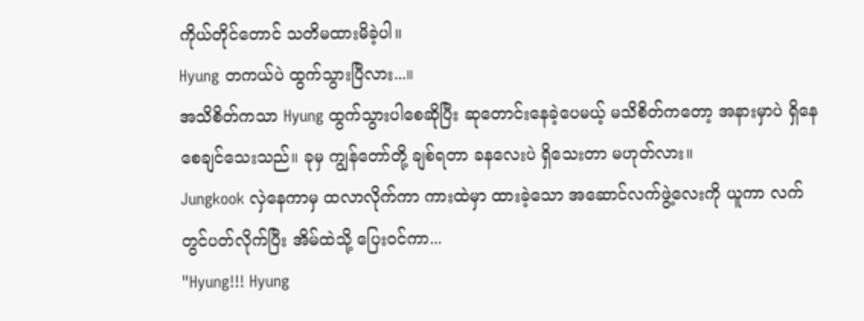ကိုယ်တိုင်တောင် သတိမထားမိခဲ့ပါ။
Hyung တကယ်ပဲ ထွက်သွားပြီလား...။
အသိစိတ်ကသာ Hyung ထွက်သွားပါစေဆိုပြီး ဆုတောင်းနေခဲ့ပေမယ့် မသိစိတ်ကတော့ အနားမှာပဲ ရှိနေစေချင်သေးသည်။ ခုမှ ကျွန်တော်တို့ ချစ်ရတာ ခနလေးပဲ ရှိသေးတာ မဟုတ်လား။
Jungkook လှဲနေကာမှ ထလာလိုက်ကာ ကားထဲမှာ ထားခဲ့သော အဆောင်လက်ဖွဲ့လေးကို ယူကာ လက်တွင်ပတ်လိုက်ပြီး အိမ်ထဲသို့ ပြေးဝင်ကာ...
"Hyung!!! Hyung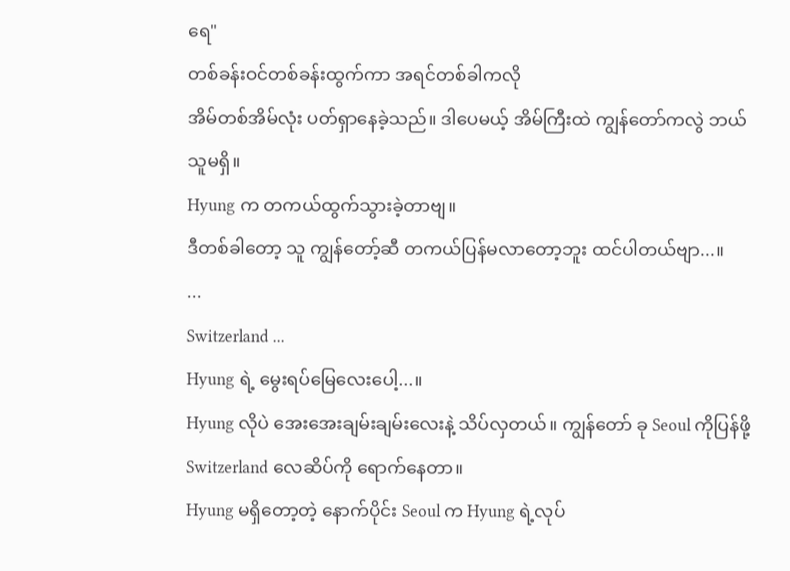ရေ"
တစ်ခန်းဝင်တစ်ခန်းထွက်ကာ အရင်တစ်ခါကလို
အိမ်တစ်အိမ်လုံး ပတ်ရှာနေခဲ့သည်။ ဒါပေမယ့် အိမ်ကြီးထဲ ကျွန်တော်ကလွဲ ဘယ်သူမရှိ။
Hyung က တကယ်ထွက်သွားခဲ့တာဗျ။
ဒီတစ်ခါတော့ သူ ကျွန်တော့်ဆီ တကယ်ပြန်မလာတော့ဘူး ထင်ပါတယ်ဗျာ...။
...
Switzerland ...
Hyung ရဲ့ မွေးရပ်မြေလေးပေါ့...။
Hyung လိုပဲ အေးအေးချမ်းချမ်းလေးနဲ့ သိပ်လှတယ်။ ကျွန်တော် ခု Seoul ကိုပြန်ဖို့ Switzerland လေဆိပ်ကို ရောက်နေတာ။
Hyung မရှိတော့တဲ့ နောက်ပိုင်း Seoul က Hyung ရဲ့လုပ်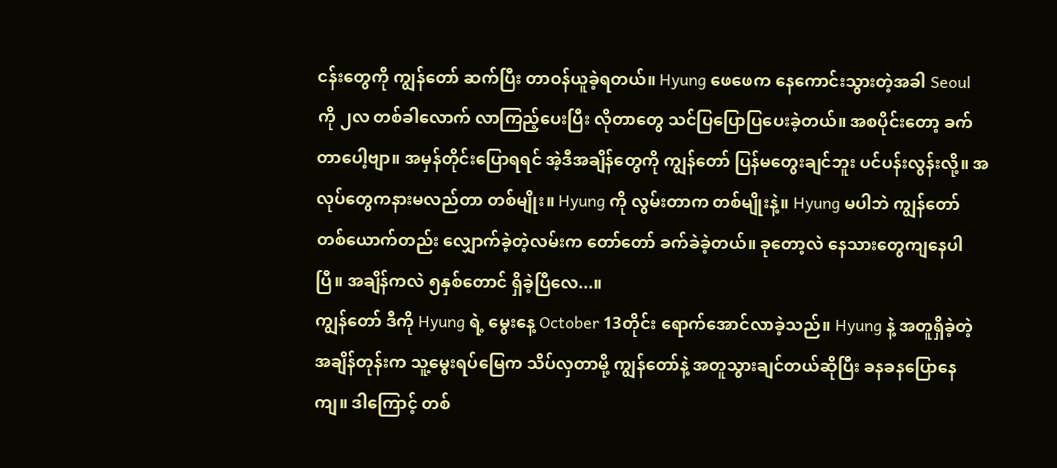ငန်းတွေကို ကျွန်တော် ဆက်ပြီး တာဝန်ယူခဲ့ရတယ်။ Hyung ဖေဖေက နေကောင်းသွားတဲ့အခါ Seoul ကို ၂လ တစ်ခါလောက် လာကြည့်ပေးပြီး လိုတာတွေ သင်ပြပြောပြပေးခဲ့တယ်။ အစပိုင်းတော့ ခက်တာပေါ့ဗျာ။ အမှန်တိုင်းပြောရရင် အဲ့ဒီအချိန်တွေကို ကျွန်တော် ပြန်မတွေးချင်ဘူး ပင်ပန်းလွန်းလို့။ အလုပ်တွေကနားမလည်တာ တစ်မျိုး။ Hyung ကို လွမ်းတာက တစ်မျိုးနဲ့။ Hyung မပါဘဲ ကျွန်တော် တစ်ယောက်တည်း လျှောက်ခဲ့တဲ့လမ်းက တော်တော် ခက်ခဲခဲ့တယ်။ ခုတော့လဲ နေသားတွေကျနေပါပြီ။ အချိန်ကလဲ ၅နှစ်တောင် ရှိခဲ့ပြီလေ...။
ကျွန်တော် ဒီကို Hyung ရဲ့ မွေးနေ့ October 13တိုင်း ရောက်အောင်လာခဲ့သည်။ Hyung နဲ့ အတူရှိခဲ့တဲ့ အချိန်တုန်းက သူ့မွေးရပ်မြေက သိပ်လှတာမို့ ကျွန်တော်နဲ့ အတူသွားချင်တယ်ဆိုပြီး ခနခနပြောနေကျ။ ဒါကြောင့် တစ်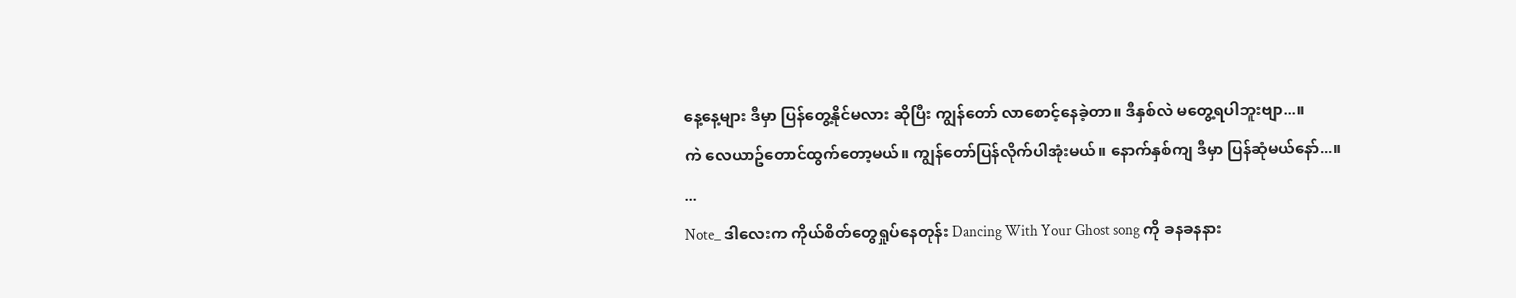နေ့နေ့များ ဒီမှာ ပြန်တွေ့နိုင်မလား ဆိုပြီး ကျွန်တော် လာစောင့်နေခဲ့တာ။ ဒီနှစ်လဲ မတွေ့ရပါဘူးဗျာ...။
ကဲ လေယာဥ်တောင်ထွက်တော့မယ်။ ကျွန်တော်ပြန်လိုက်ပါအုံးမယ်။ နောက်နှစ်ကျ ဒီမှာ ပြန်ဆုံမယ်နော်...။
...
Note_ ဒါလေးက ကိုယ်စိတ်တွေရှုပ်နေတုန်း Dancing With Your Ghost song ကို ခနခနနား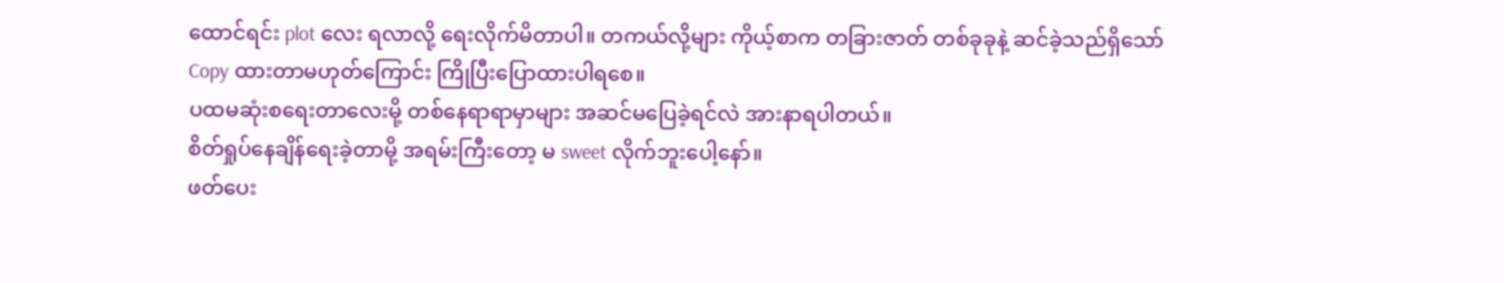ထောင်ရင်း plot လေး ရလာလို့ ရေးလိုက်မိတာပါ။ တကယ်လို့များ ကိုယ့်စာက တခြားဇာတ် တစ်ခုခုနဲ့ ဆင်ခဲ့သည်ရှိသော် Copy ထားတာမဟုတ်ကြောင်း ကြိုပြီးပြောထားပါရစေ။
ပထမဆုံးစရေးတာလေးမို့ တစ်နေရာရာမှာများ အဆင်မပြေခဲ့ရင်လဲ အားနာရပါတယ်။
စိတ်ရှုပ်နေချိန်ရေးခဲ့တာမို့ အရမ်းကြီးတော့ မ sweet လိုက်ဘူးပေါ့နော်။
ဖတ်ပေး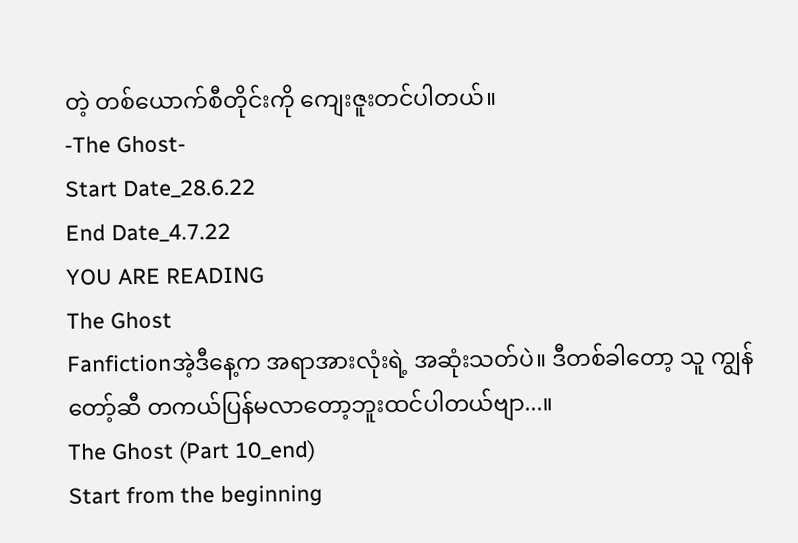တဲ့ တစ်ယောက်စီတိုင်းကို ကျေးဇူးတင်ပါတယ်။
-The Ghost-
Start Date_28.6.22
End Date_4.7.22
YOU ARE READING
The Ghost
Fanfictionအဲ့ဒီနေ့က အရာအားလုံးရဲ့ အဆုံးသတ်ပဲ။ ဒီတစ်ခါတော့ သူ ကျွန်တော့်ဆီ တကယ်ပြန်မလာတော့ဘူးထင်ပါတယ်ဗျာ...။
The Ghost (Part 10_end)
Start from the beginning